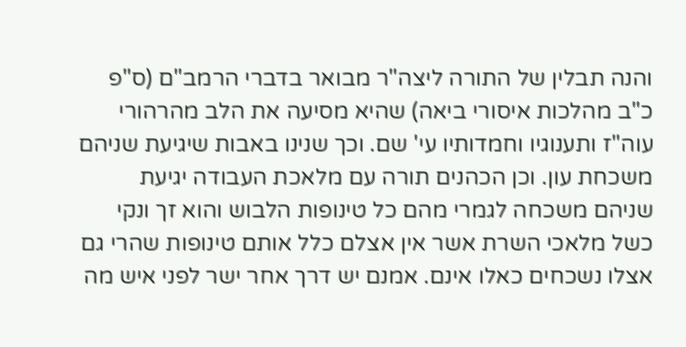והנה תבלין של התורה ליצה"ר מבואר בדברי הרמב"ם (ס"פ כ"ב מהלכות איסורי ביאה) שהיא מסיעה את הלב מהרהורי עוה"ז ותענוגיו וחמדותיו עי' שם. וכך שנינו באבות שיגיעת שניהם משכחת עון. וכן הכהנים תורה עם מלאכת העבודה יגיעת שניהם משכחה לגמרי מהם כל טינופות הלבוש והוא זך ונקי כשל מלאכי השרת אשר אין אצלם כלל אותם טינופות שהרי גם אצלו נשכחים כאלו אינם. אמנם יש דרך אחר ישר לפני איש מה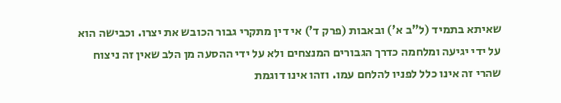שאיתא בתמיד (ל"ב א') ובאבות (פרק ד') אי דין מתקרי גבור הכובש את יצרו. וכבישה הוא על ידי יגיעה ומלחמה כדרך הגבורים המנצחים ולא על ידי ההסעה מן הלב שאין זה ניצוח שהרי זה אינו כלל לפניו להלחם עמו. וזהו אינו דוגמת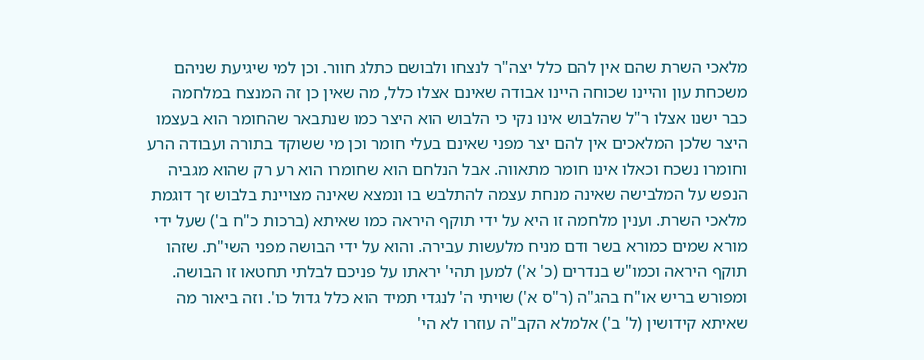מלאכי השרת שהם אין להם כלל יצה"ר לנצחו ולבושם כתלג חוור. וכן למי שיגיעת שניהם משכחת עון והיינו שכוחה היינו אבודה שאינם אצלו כלל, מה שאין כן זה המנצח במלחמה כבר ישנו אצלו ר"ל שהלבוש אינו נקי כי הלבוש הוא היצר כמו שנתבאר שהחומר הוא בעצמו היצר שלכן המלאכים אין להם יצר מפני שאינם בעלי חומר וכן מי ששוקד בתורה ועבודה הרע וחומרו נשכח וכאלו אינו חומר מתאווה. אבל הנלחם הוא שחומרו הוא רע רק שהוא מגביה הנפש על המלבישה שאינה מנחת עצמה להתלבש בו ונמצא שאינה מצויינת בלבוש זך דוגמת מלאכי השרת. וענין מלחמה זו היא על ידי תוקף היראה כמו שאיתא (ברכות כ"ח ב') שעל ידי מורא שמים כמורא בשר ודם מניח מלעשות עבירה. והוא על ידי הבושה מפני השי"ת. שזהו תוקף היראה וכמו"ש בנדרים (כ' א') למען תהי' יראתו על פניכם לבלתי תחטאו זו הבושה. ומפורש בריש או"ח בהג"ה (ר"ס א') שויתי ה' לנגדי תמיד הוא כלל גדול כו'. וזה ביאור מה שאיתא קידושין (ל' ב') אלמלא הקב"ה עוזרו לא הי'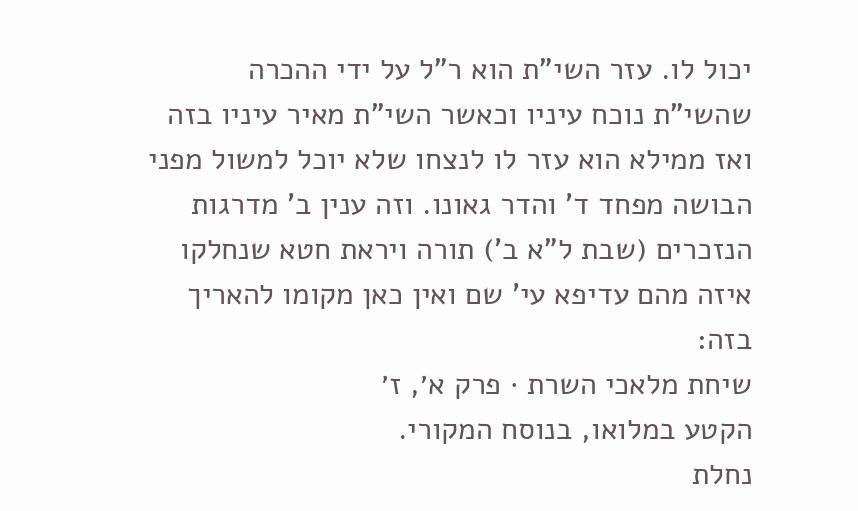יכול לו. עזר השי"ת הוא ר"ל על ידי ההכרה שהשי"ת נוכח עיניו וכאשר השי"ת מאיר עיניו בזה ואז ממילא הוא עזר לו לנצחו שלא יוכל למשול מפני הבושה מפחד ד' והדר גאונו. וזה ענין ב' מדרגות הנזכרים (שבת ל"א ב') תורה ויראת חטא שנחלקו איזה מהם עדיפא עי' שם ואין כאן מקומו להאריך בזה:
שיחת מלאכי השרת · פרק א׳, ז׳
הקטע במלואו, בנוסח המקורי.
נחלת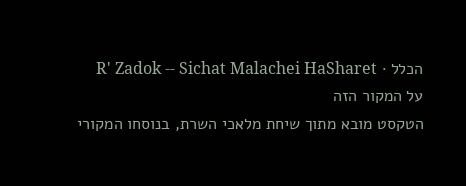הכלל · R' Zadok -- Sichat Malachei HaSharet
על המקור הזה
הטקסט מובא מתוך שיחת מלאכי השרת, בנוסחו המקורי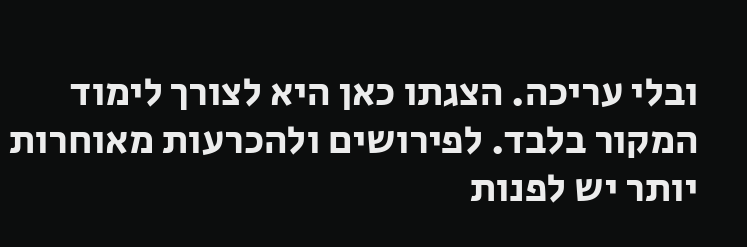ובלי עריכה. הצגתו כאן היא לצורך לימוד המקור בלבד. לפירושים ולהכרעות מאוחרות יותר יש לפנות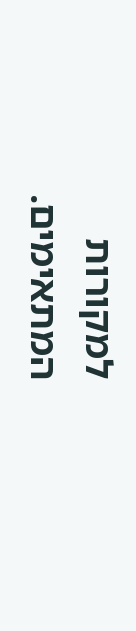למקורות המתאימים.